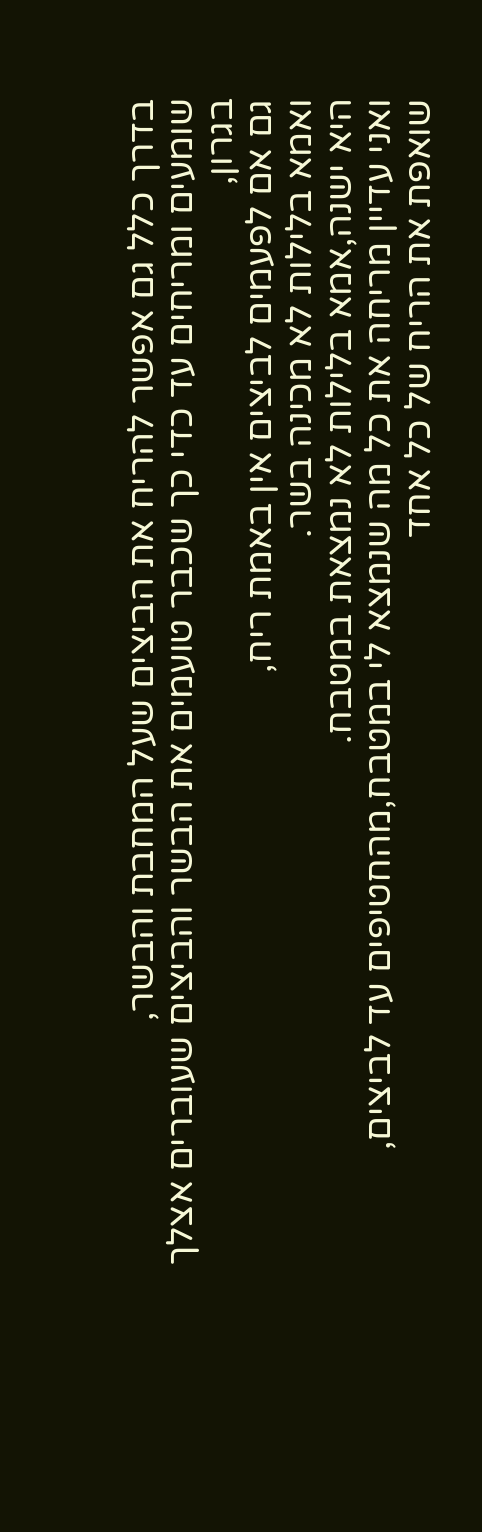בדרך כלל גם אפשר להריח את הביצים שעל המחבת והבשר,
שומעים ומריחים עד כדי כך שכבר טועמים את הבשר והביצים שעוברים אצלך בגרון,
גם אם לפעמים לביצים אין באמת ריח,
ואמא בלילות לא מכינה בשר.
היא ישנה,אמא בלילות לא נמצאת במטבח.
ואני עדיין מריחה את כל מה שנמצא לי במטבח,מהחטיפים עד לביצים,
שואפת את הריח של כל אחד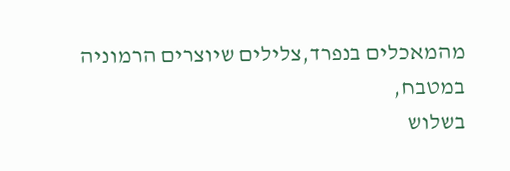מהמאכלים בנפרד,צלילים שיוצרים הרמוניה במטבח,
בשלוש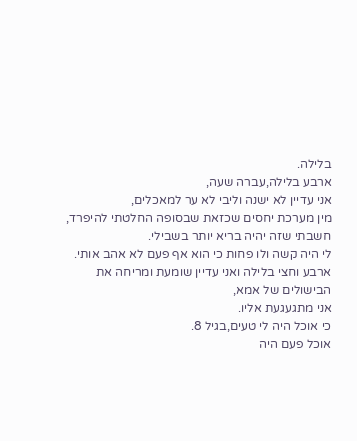בלילה.
ארבע בלילה,עברה שעה,
אני עדיין לא ישנה וליבי לא ער למאכלים,
מין מערכת יחסים שכזאת שבסופה החלטתי להיפרד,
חשבתי שזה יהיה בריא יותר בשבילי.
לי היה קשה ולו פחות כי הוא אף פעם לא אהב אותי.
ארבע וחצי בלילה ואני עדיין שומעת ומריחה את הבישולים של אמא,
אני מתגעגעת אליו.
כי אוכל היה לי טעים,בגיל 8.
אוכל פעם היה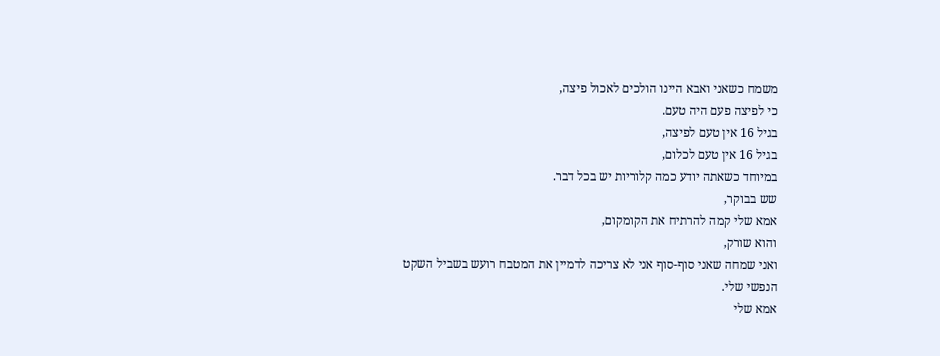משמח כשאני ואבא היינו הולכים לאכול פיצה,
כי לפיצה פעם היה טעם.
בגיל 16 אין טעם לפיצה,
בגיל 16 אין טעם לכלום,
במיוחד כשאתה יודע כמה קלוריות יש בכל דבר.
שש בבוקר,
אמא שלי קמה להרתיח את הקומקום,
והוא שורק,
ואני שמחה שאני סוף-סוף אני לא צריכה לדמיין את המטבח רועש בשביל השקט הנפשי שלי.
אמא שלי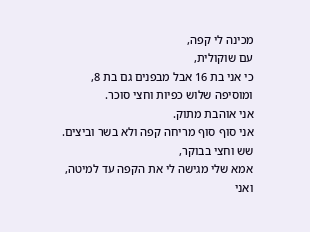מכינה לי קפה,
עם שוקולית,
כי אני בת 16 אבל מבפנים גם בת 8,
ומוסיפה שלוש כפיות וחצי סוכר.
אני אוהבת מתוק.
אני סוף סוף מריחה קפה ולא בשר וביצים.
שש וחצי בבוקר,
אמא שלי מגישה לי את הקפה עד למיטה,
ואני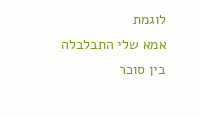לוגמת
אמא שלי התבלבלה בין סוכר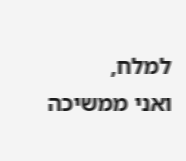למלח,
ואני ממשיכה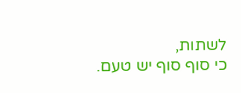לשתות,
כי סוף סוף יש טעם.